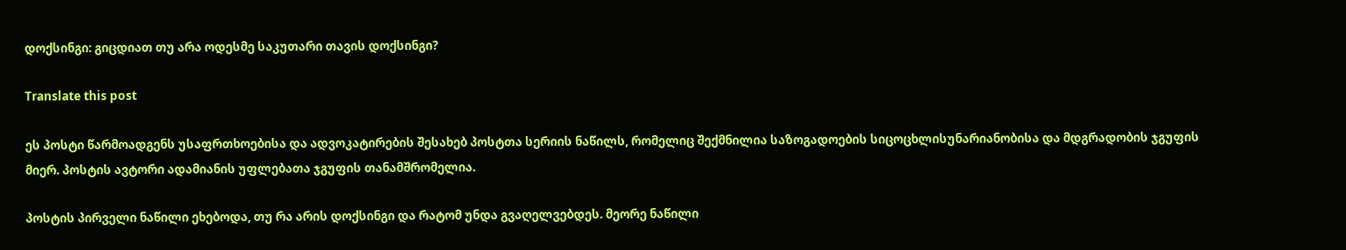დოქსინგი: გიცდიათ თუ არა ოდესმე საკუთარი თავის დოქსინგი?

Translate this post

ეს პოსტი წარმოადგენს უსაფრთხოებისა და ადვოკატირების შესახებ პოსტთა სერიის ნაწილს, რომელიც შექმნილია საზოგადოების სიცოცხლისუნარიანობისა და მდგრადობის ჯგუფის მიერ. პოსტის ავტორი ადამიანის უფლებათა ჯგუფის თანამშრომელია.

პოსტის პირველი ნაწილი ეხებოდა, თუ რა არის დოქსინგი და რატომ უნდა გვაღელვებდეს. მეორე ნაწილი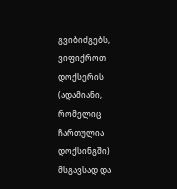გვიბიძგებს, ვიფიქროთ დოქსერის (ადამიანი, რომელიც ჩართულია დოქსინგში) მსგავსად და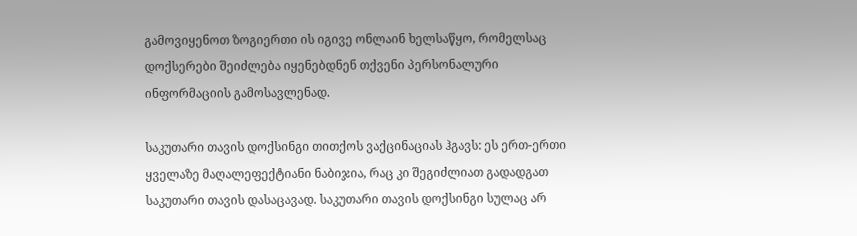გამოვიყენოთ ზოგიერთი ის იგივე ონლაინ ხელსაწყო, რომელსაც დოქსერები შეიძლება იყენებდნენ თქვენი პერსონალური ინფორმაციის გამოსავლენად.

საკუთარი თავის დოქსინგი თითქოს ვაქცინაციას ჰგავს: ეს ერთ-ერთი ყველაზე მაღალეფექტიანი ნაბიჯია, რაც კი შეგიძლიათ გადადგათ საკუთარი თავის დასაცავად. საკუთარი თავის დოქსინგი სულაც არ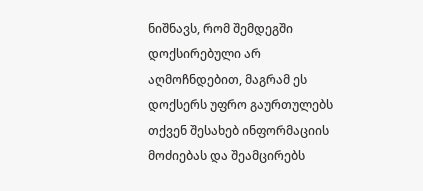ნიშნავს, რომ შემდეგში დოქსირებული არ აღმოჩნდებით, მაგრამ ეს დოქსერს უფრო გაურთულებს თქვენ შესახებ ინფორმაციის მოძიებას და შეამცირებს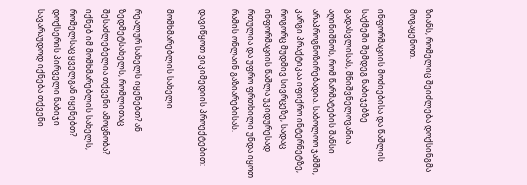ზიანს, რომელიც შეიძლება დოქსინგმა მოგაყენოთ.

ინფორმაციის მოძიებისა და წაშლის საქმეში შემდეგ ნაბიჯებზე გადასვლისას, მნიშვნელოვანია აღინიშნოს, რომ წარმატების შანსი არაპროგნოზირებადია. საბოლოო ჯამში, კარგი პრაქტიკაა იფიქრო ინტერნეტზე, როგორც მუდმივ სივრცეზე, სადაც ინფორმაციის წაშლა უკიდურესად რთულია და უფრო ფრთხილი უნდა იყოთ რამის ონლაინ გაზიარებისას.

დავიწყოთ ვიკიმედიის პროექტებით:

მომხმარებლის სახელი

რეალურ სახელს იყენებთ? ან ზედმეტსახელს, რომლითაც შესაძლებელია თქვენი ამოცნობა? იქნებ იმ მომხმარებლის სახელს, რომელსაც ყველგან იყენებთ? დოქსერის პირველი ნაბიჯი სავარაუდოდ იქნება თქვენი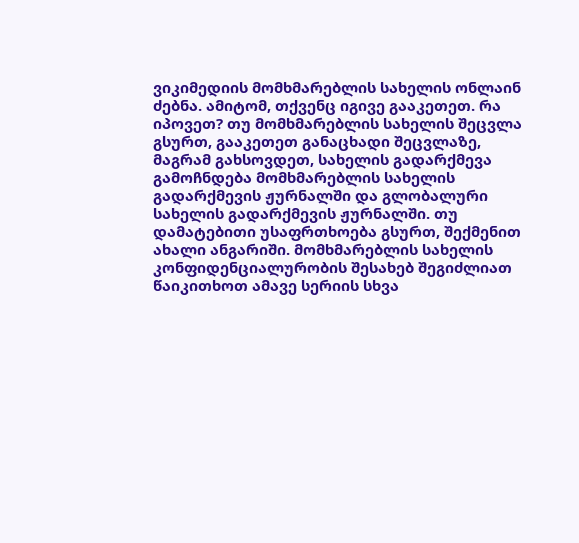ვიკიმედიის მომხმარებლის სახელის ონლაინ ძებნა. ამიტომ, თქვენც იგივე გააკეთეთ. რა იპოვეთ? თუ მომხმარებლის სახელის შეცვლა გსურთ, გააკეთეთ განაცხადი შეცვლაზე, მაგრამ გახსოვდეთ, სახელის გადარქმევა გამოჩნდება მომხმარებლის სახელის გადარქმევის ჟურნალში და გლობალური სახელის გადარქმევის ჟურნალში. თუ დამატებითი უსაფრთხოება გსურთ, შექმენით ახალი ანგარიში. მომხმარებლის სახელის კონფიდენციალურობის შესახებ შეგიძლიათ წაიკითხოთ ამავე სერიის სხვა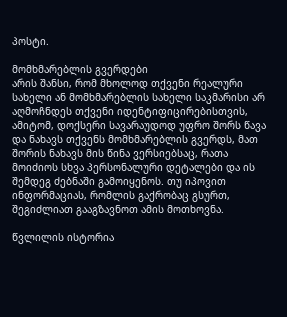პოსტი.

მომხმარებლის გვერდები
არის შანსი, რომ მხოლოდ თქვენი რეალური სახელი ან მომხმარებლის სახელი საკმარისი არ აღმოჩნდეს თქვენი იდენტიფიცირებისთვის, ამიტომ, დოქსერი სავარაუდოდ უფრო შორს წავა და ნახავს თქვენს მომხმარებლის გვერდს, მათ შორის ნახავს მის წინა ვერსიებსაც, რათა მოიძიოს სხვა პერსონალური დეტალები და ის შემდეგ ძებნაში გამოიყენოს. თუ იპოვით ინფორმაციას, რომლის გაქრობაც გსურთ, შეგიძლიათ გააგზავნოთ ამის მოთხოვნა.

წვლილის ისტორია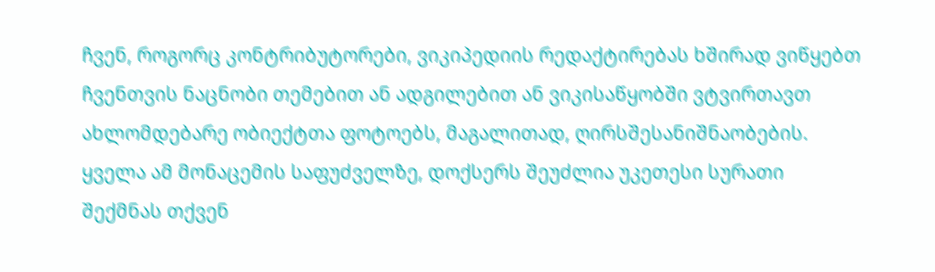ჩვენ, როგორც კონტრიბუტორები, ვიკიპედიის რედაქტირებას ხშირად ვიწყებთ ჩვენთვის ნაცნობი თემებით ან ადგილებით ან ვიკისაწყობში ვტვირთავთ ახლომდებარე ობიექტთა ფოტოებს, მაგალითად, ღირსშესანიშნაობების. ყველა ამ მონაცემის საფუძველზე, დოქსერს შეუძლია უკეთესი სურათი შექმნას თქვენ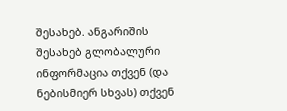შესახებ. ანგარიშის შესახებ გლობალური ინფორმაცია თქვენ (და ნებისმიერ სხვას) თქვენ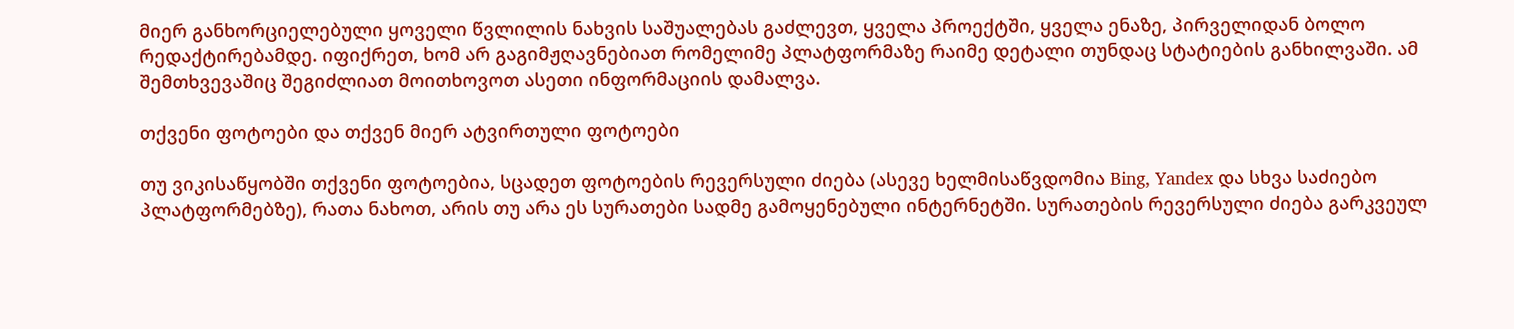მიერ განხორციელებული ყოველი წვლილის ნახვის საშუალებას გაძლევთ, ყველა პროექტში, ყველა ენაზე, პირველიდან ბოლო რედაქტირებამდე. იფიქრეთ, ხომ არ გაგიმჟღავნებიათ რომელიმე პლატფორმაზე რაიმე დეტალი თუნდაც სტატიების განხილვაში. ამ შემთხვევაშიც შეგიძლიათ მოითხოვოთ ასეთი ინფორმაციის დამალვა.

თქვენი ფოტოები და თქვენ მიერ ატვირთული ფოტოები

თუ ვიკისაწყობში თქვენი ფოტოებია, სცადეთ ფოტოების რევერსული ძიება (ასევე ხელმისაწვდომია Bing, Yandex და სხვა საძიებო პლატფორმებზე), რათა ნახოთ, არის თუ არა ეს სურათები სადმე გამოყენებული ინტერნეტში. სურათების რევერსული ძიება გარკვეულ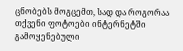ცნობებს მოგცემთ, სად და როგორაა თქვენი ფოტოები ინტერნეტში გამოყენებული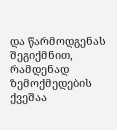და წარმოდგენას შეგიქმნით, რამდენად ზემოქმედების ქვეშაა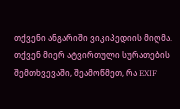თქვენი ანგარიში ვიკიპედიის მიღმა. თქვენ მიერ ატვირთული სურათების შემთხვევაში, შეამოწმეთ, რა EXIF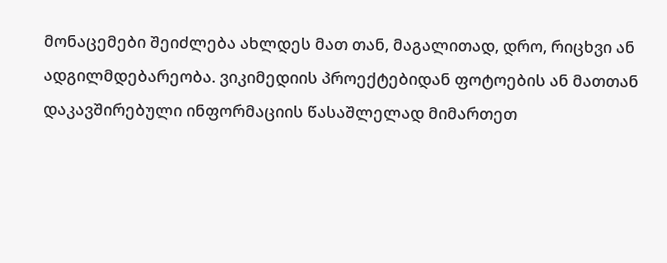მონაცემები შეიძლება ახლდეს მათ თან, მაგალითად, დრო, რიცხვი ან ადგილმდებარეობა. ვიკიმედიის პროექტებიდან ფოტოების ან მათთან დაკავშირებული ინფორმაციის წასაშლელად მიმართეთ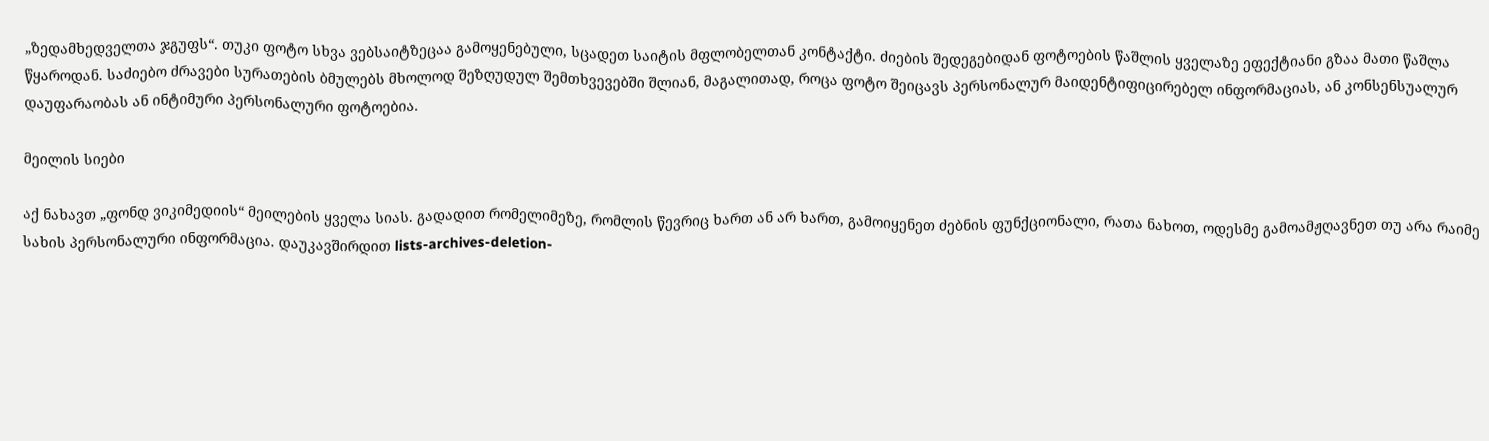„ზედამხედველთა ჯგუფს“. თუკი ფოტო სხვა ვებსაიტზეცაა გამოყენებული, სცადეთ საიტის მფლობელთან კონტაქტი. ძიების შედეგებიდან ფოტოების წაშლის ყველაზე ეფექტიანი გზაა მათი წაშლა წყაროდან. საძიებო ძრავები სურათების ბმულებს მხოლოდ შეზღუდულ შემთხვევებში შლიან, მაგალითად, როცა ფოტო შეიცავს პერსონალურ მაიდენტიფიცირებელ ინფორმაციას, ან კონსენსუალურ დაუფარაობას ან ინტიმური პერსონალური ფოტოებია.

მეილის სიები

აქ ნახავთ „ფონდ ვიკიმედიის“ მეილების ყველა სიას. გადადით რომელიმეზე, რომლის წევრიც ხართ ან არ ხართ, გამოიყენეთ ძებნის ფუნქციონალი, რათა ნახოთ, ოდესმე გამოამჟღავნეთ თუ არა რაიმე სახის პერსონალური ინფორმაცია. დაუკავშირდით lists-archives-deletion-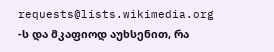requests@lists.wikimedia.org -ს და მკაფიოდ აუხსენით, რა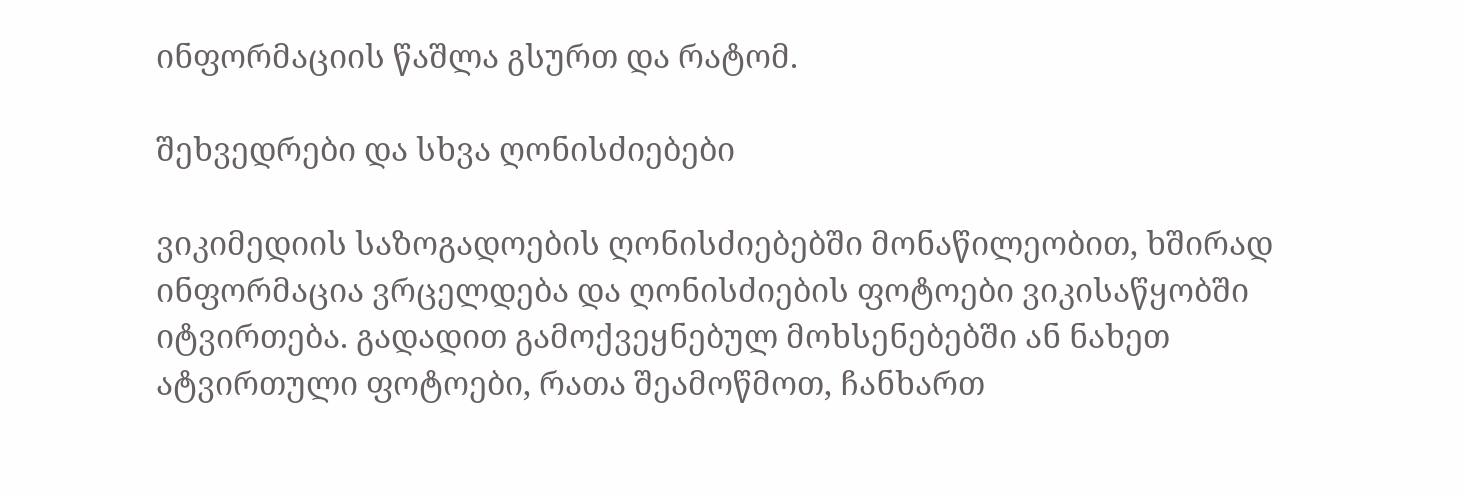ინფორმაციის წაშლა გსურთ და რატომ.

შეხვედრები და სხვა ღონისძიებები

ვიკიმედიის საზოგადოების ღონისძიებებში მონაწილეობით, ხშირად ინფორმაცია ვრცელდება და ღონისძიების ფოტოები ვიკისაწყობში იტვირთება. გადადით გამოქვეყნებულ მოხსენებებში ან ნახეთ ატვირთული ფოტოები, რათა შეამოწმოთ, ჩანხართ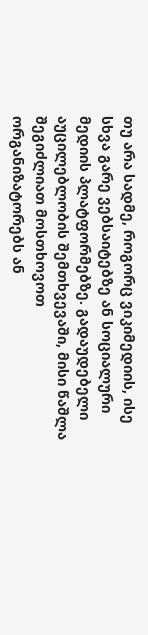თუ არა სადმე, როგორც ვიკიმედიის, ისე სხვა გარე ვებსაიტებზე ან სოციალური მედიის პლატფორმებზე. გადაუდებელი აუცილებლობის შემთხვევაში, მისი წაშლა შეგიძლიათ მოსთხოვოთ ორგანიზატორებს ან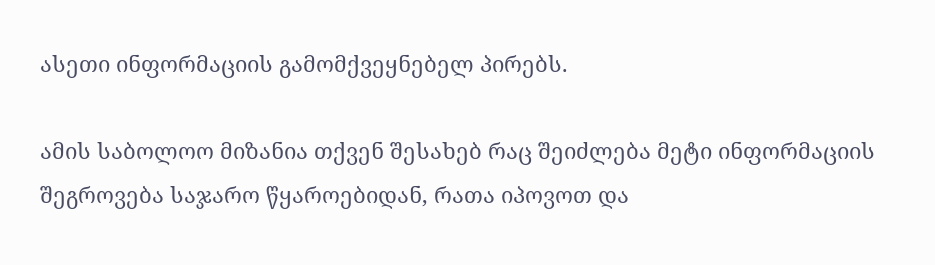ასეთი ინფორმაციის გამომქვეყნებელ პირებს.

ამის საბოლოო მიზანია თქვენ შესახებ რაც შეიძლება მეტი ინფორმაციის შეგროვება საჯარო წყაროებიდან, რათა იპოვოთ და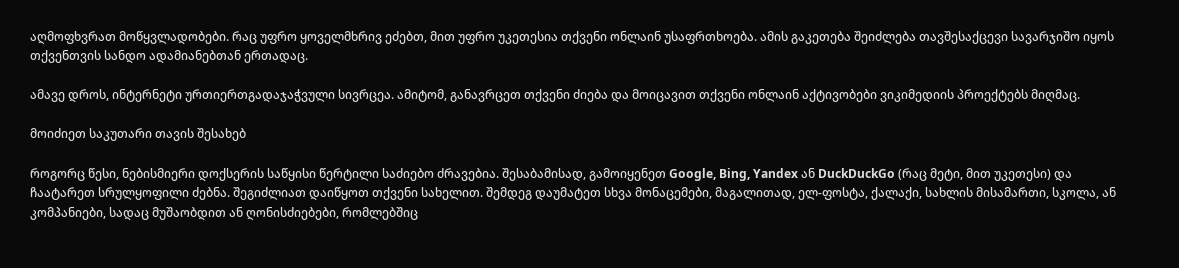აღმოფხვრათ მოწყვლადობები. რაც უფრო ყოველმხრივ ეძებთ, მით უფრო უკეთესია თქვენი ონლაინ უსაფრთხოება. ამის გაკეთება შეიძლება თავშესაქცევი სავარჯიშო იყოს თქვენთვის სანდო ადამიანებთან ერთადაც.

ამავე დროს, ინტერნეტი ურთიერთგადაჯაჭვული სივრცეა. ამიტომ, განავრცეთ თქვენი ძიება და მოიცავით თქვენი ონლაინ აქტივობები ვიკიმედიის პროექტებს მიღმაც.

მოიძიეთ საკუთარი თავის შესახებ

როგორც წესი, ნებისმიერი დოქსერის საწყისი წერტილი საძიებო ძრავებია. შესაბამისად, გამოიყენეთ Google, Bing, Yandex ან DuckDuckGo (რაც მეტი, მით უკეთესი) და ჩაატარეთ სრულყოფილი ძებნა. შეგიძლიათ დაიწყოთ თქვენი სახელით. შემდეგ დაუმატეთ სხვა მონაცემები, მაგალითად, ელ-ფოსტა, ქალაქი, სახლის მისამართი, სკოლა, ან კომპანიები, სადაც მუშაობდით ან ღონისძიებები, რომლებშიც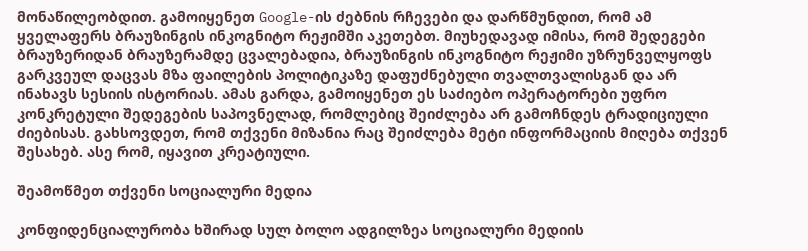მონაწილეობდით. გამოიყენეთ Google-ის ძებნის რჩევები და დარწმუნდით, რომ ამ ყველაფერს ბრაუზინგის ინკოგნიტო რეჟიმში აკეთებთ. მიუხედავად იმისა, რომ შედეგები ბრაუზერიდან ბრაუზერამდე ცვალებადია, ბრაუზინგის ინკოგნიტო რეჟიმი უზრუნველყოფს გარკვეულ დაცვას მზა ფაილების პოლიტიკაზე დაფუძნებული თვალთვალისგან და არ ინახავს სესიის ისტორიას. ამას გარდა, გამოიყენეთ ეს საძიებო ოპერატორები უფრო კონკრეტული შედეგების საპოვნელად, რომლებიც შეიძლება არ გამოჩნდეს ტრადიციული ძიებისას. გახსოვდეთ, რომ თქვენი მიზანია რაც შეიძლება მეტი ინფორმაციის მიღება თქვენ შესახებ. ასე რომ, იყავით კრეატიული.

შეამოწმეთ თქვენი სოციალური მედია

კონფიდენციალურობა ხშირად სულ ბოლო ადგილზეა სოციალური მედიის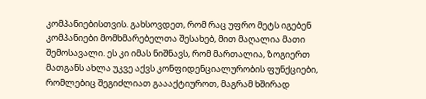კომპანიებისთვის. გახსოვდეთ, რომ რაც უფრო მეტს იგებენ კომპანიები მომხმარებელთა შესახებ, მით მაღალია მათი შემოსავალი. ეს კი იმას ნიშნავს, რომ მართალია, ზოგიერთ მათგანს ახლა უკვე აქვს კონფიდენციალურობის ფუნქციები, რომლებიც შეგიძლიათ გაააქტიუროთ, მაგრამ ხშირად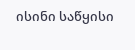ისინი საწყისი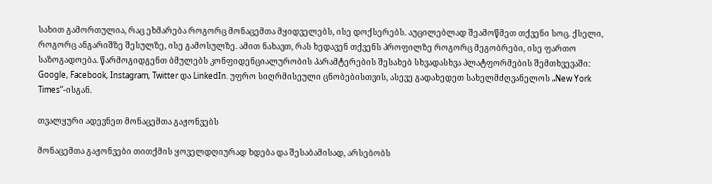სახით გამორთულია, რაც ეხმარება როგორც მონაცემთა მყიდველებს, ისე დოქსერებს. აუცილებლად შეამოწმეთ თქვენი სოც. ქსელი, როგორც ანგარიშზე შესულზე, ისე გამოსულზე. ამით ნახავთ, რას ხედავენ თქვენს პროფილზე როგორც მეგობრები, ისე ფართო საზოგადოება. წარმოგიდგენთ ბმულებს კონფიდენციალურობის პარამტერების შესახებ სხვადასხვა პლატფორმების შემთხვევაში: Google, Facebook, Instagram, Twitter და LinkedIn. უფრო სიღრმისეული ცნობებისთვის, ასევე გადახედეთ სახელმძღვანელოს „New York Times“-ისგან.

თვალყური ადევნეთ მონაცემთა გაჟონვებს

მონაცემთა გაჟონვები თითქმის ყოველდღიურად ხდება და შესაბამისად, არსებობს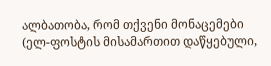ალბათობა, რომ თქვენი მონაცემები (ელ-ფოსტის მისამართით დაწყებული,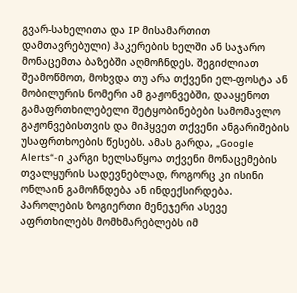გვარ-სახელითა და IP მისამართით დამთავრებული) ჰაკერების ხელში ან საჯარო მონაცემთა ბაზებში აღმოჩნდეს. შეგიძლიათ შეამოწმოთ, მოხვდა თუ არა თქვენი ელ-ფოსტა ან მობილურის ნომერი ამ გაჟონვებში, დააყენოთ გამაფრთხილებელი შეტყობინებები სამომავლო გაჟონვებისთვის და მიჰყვეთ თქვენი ანგარიშების უსაფრთხოების წესებს. ამას გარდა, „Google Alerts“-ი კარგი ხელსაწყოა თქვენი მონაცემების თვალყურის სადევნებლად, როგორც კი ისინი ონლაინ გამოჩნდება ან ინდექსირდება. პაროლების ზოგიერთი მენეჯერი ასევე აფრთხილებს მომხმარებლებს იმ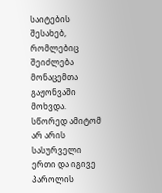საიტების შესახებ, რომლებიც შეიძლება მონაცემთა გაჟონვაში მოხვდა. სწორედ ამიტომ არ არის სასურველი ერთი და იგივე პაროლის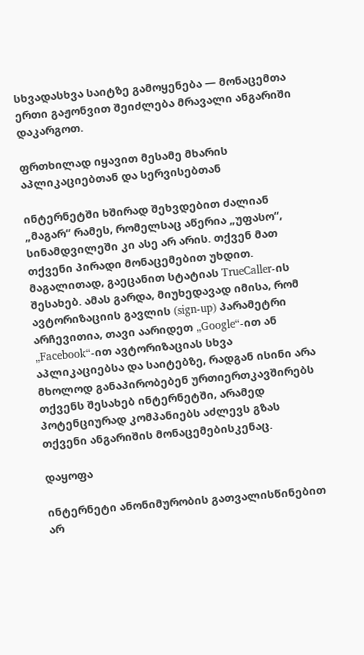სხვადასხვა საიტზე გამოყენება — მონაცემთა ერთი გაჟონვით შეიძლება მრავალი ანგარიში დაკარგოთ.

ფრთხილად იყავით მესამე მხარის აპლიკაციებთან და სერვისებთან

ინტერნეტში ხშირად შეხვდებით ძალიან „მაგარ“ რამეს, რომელსაც აწერია „უფასო“, სინამდვილეში კი ასე არ არის. თქვენ მათ თქვენი პირადი მონაცემებით უხდით. მაგალითად, გაეცანით სტატიას TrueCaller-ის შესახებ. ამას გარდა, მიუხედავად იმისა, რომ ავტორიზაციის გავლის (sign-up) პარამეტრი არჩევითია, თავი აარიდეთ „Google“-ით ან „Facebook“-ით ავტორიზაციას სხვა აპლიკაციებსა და საიტებზე, რადგან ისინი არა მხოლოდ განაპირობებენ ურთიერთკავშირებს თქვენს შესახებ ინტერნეტში, არამედ პოტენციურად კომპანიებს აძლევს გზას თქვენი ანგარიშის მონაცემებისკენაც.

დაყოფა

ინტერნეტი ანონიმურობის გათვალისწინებით არ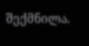შექმნილა.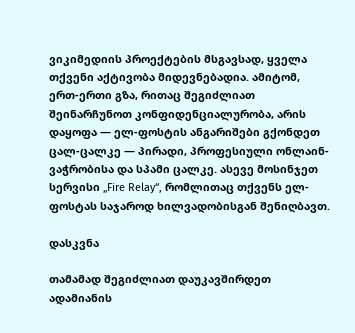ვიკიმედიის პროექტების მსგავსად, ყველა თქვენი აქტივობა მიდევნებადია. ამიტომ, ერთ-ერთი გზა, რითაც შეგიძლიათ შეინარჩუნოთ კონფიდენციალურობა, არის დაყოფა — ელ-ფოსტის ანგარიშები გქონდეთ ცალ-ცალკე — პირადი, პროფესიული ონლაინ-ვაჭრობისა და სპამი ცალკე. ასევე მოსინჯეთ სერვისი „Fire Relay“, რომლითაც თქვენს ელ-ფოსტას საჯაროდ ხილვადობისგან შენიღბავთ.

დასკვნა

თამამად შეგიძლიათ დაუკავშირდეთ ადამიანის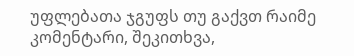უფლებათა ჯგუფს თუ გაქვთ რაიმე კომენტარი, შეკითხვა,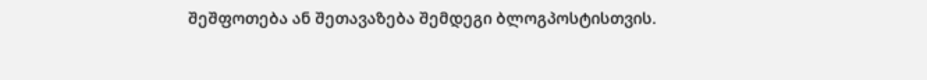შეშფოთება ან შეთავაზება შემდეგი ბლოგპოსტისთვის.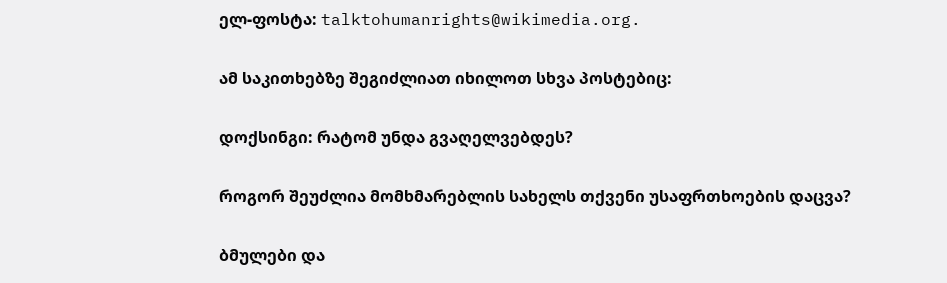ელ-ფოსტა: talktohumanrights@wikimedia.org.

ამ საკითხებზე შეგიძლიათ იხილოთ სხვა პოსტებიც:

დოქსინგი: რატომ უნდა გვაღელვებდეს?

როგორ შეუძლია მომხმარებლის სახელს თქვენი უსაფრთხოების დაცვა?

ბმულები და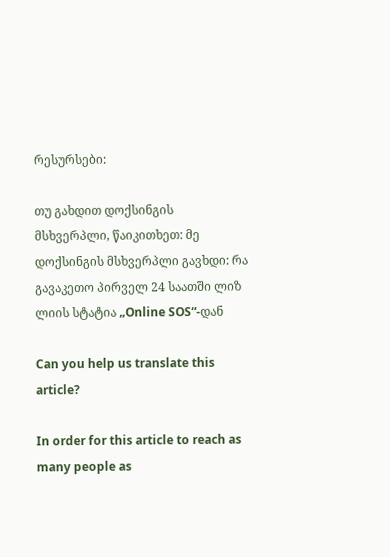რესურსები:

თუ გახდით დოქსინგის მსხვერპლი, წაიკითხეთ: მე დოქსინგის მსხვერპლი გავხდი: რა გავაკეთო პირველ 24 საათში ლიზ ლიის სტატია „Online SOS“-დან

Can you help us translate this article?

In order for this article to reach as many people as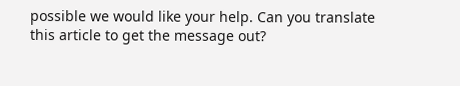possible we would like your help. Can you translate this article to get the message out?